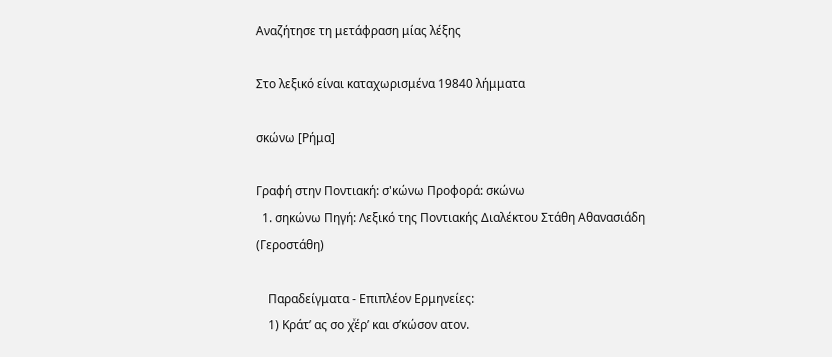Αναζήτησε τη μετάφραση μίας λέξης

Στο λεξικό είναι καταχωρισμένα 19840 λήμματα

σκώνω [Ρήμα]

Γραφή στην Ποντιακή: σ'κώνω Προφορά: σκώνω
  1. σηκώνω Πηγή: Λεξικό της Ποντιακής Διαλέκτου Στάθη Αθανασιάδη (Γεροστάθη)

    Παραδείγματα - Επιπλέον Ερμηνείες:
    1) Κράτ’ ας σο χͮέρ’ και σ’κώσον ατον.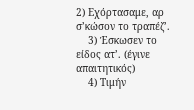2) Εχόρτασαμε, αρ σ’κώσον το τραπέζ’.
    3) Έσκωσεν το είδος ατ’. (έγινε απαιτητικός)
    4) Τιμήν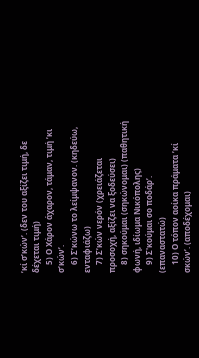’κί σ’κών’. (δεν του αξίζει τιμή, δε δέχεται τιμή)
    5) Ο Χάρον άχαρον, τάμαν, τιμή ’κι σ’κών’.
    6) Σ’κώνω το λείμψανον. (κηδεύω, ενταφιάζω)
    7) Σ’κών νερόν (χρειάζεται προσοχή, αξίζει να ξοδεύσει)
    8) σηκούμαι (σηκώνομαι) (παθητική φωνή, ιδίωμα Νικόπολης)
    9) Σ'κούμαι σο ποδάρ’. (επαναστατώ)
    10) Ο τόπον αοίκα πράματα ’κί σκών’. (αποδέχομαι)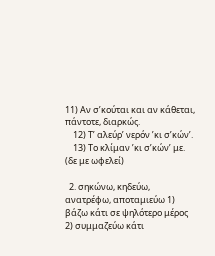11) Αν σ’κούται και αν κάθεται, πάντοτε, διαρκώς.
    12) Τ’ αλεύρ’ νερόν ’κι σ’κών’.
    13) Το κλίμαν ’κι σ’κών’ με. (δε με ωφελεί)

  2. σηκώνω, κηδεύω, ανατρέφω, αποταμιεύω 1) βάζω κάτι σε ψηλότερο μέρος 2) συμμαζεύω κάτι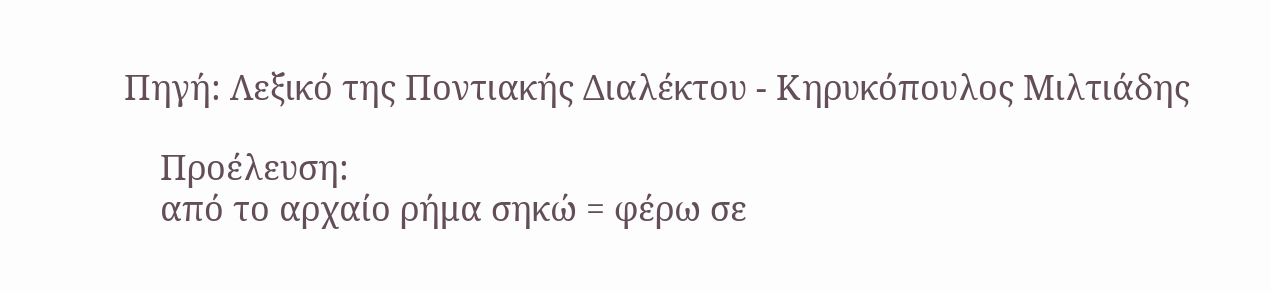Πηγή: Λεξικό της Ποντιακής Διαλέκτου - Κηρυκόπουλος Μιλτιάδης

    Προέλευση:
    από το αρχαίο ρήμα σηκώ = φέρω σε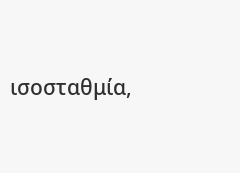ισοσταθμία,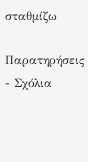σταθμίζω

Παρατηρήσεις - Σχόλια